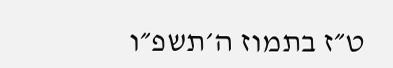ט״ז בתמוז ה׳תשפ״ו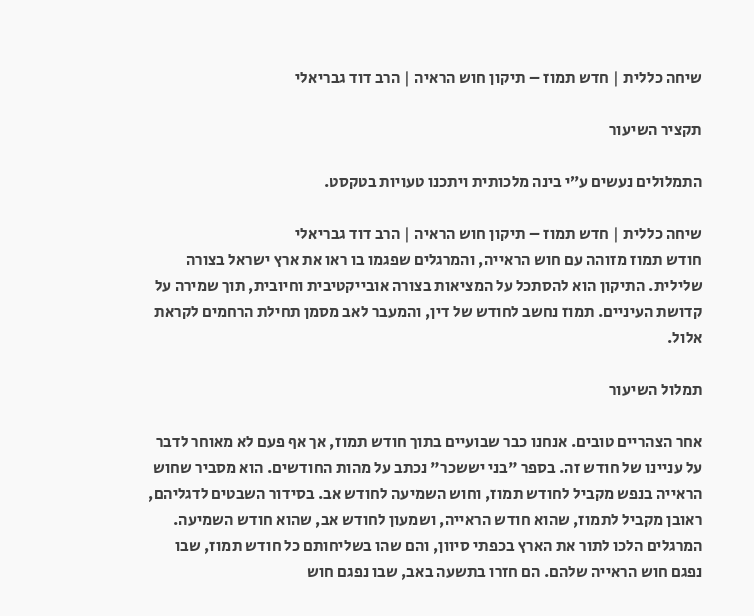שיחה כללית | חדש תמוז – תיקון חוש הראיה | הרב דוד גבריאלי

תקציר השיעור

התמלולים נעשים ע״י בינה מלכותית ויתכנו טעויות בטקסט.

שיחה כללית | חדש תמוז – תיקון חוש הראיה | הרב דוד גבריאלי
חודש תמוז מזוהה עם חוש הראייה, והמרגלים שפגמו בו ראו את ארץ ישראל בצורה שלילית. התיקון הוא להסתכל על המציאות בצורה אובייקטיבית וחיובית, תוך שמירה על קדושת העיניים. תמוז נחשב לחודש של דין, והמעבר לאב מסמן תחילת הרחמים לקראת אלול.

תמלול השיעור

אחר הצהריים טובים. אנחנו כבר שבועיים בתוך חודש תמוז, אך אף פעם לא מאוחר לדבר על עניינו של חודש זה. בספר "בני יששכר" נכתב על מהות החודשים. הוא מסביר שחוש הראייה בנפש מקביל לחודש תמוז, וחוש השמיעה לחודש אב. בסידור השבטים לדגליהם, ראובן מקביל לתמוז, שהוא חודש הראייה, ושמעון לחודש אב, שהוא חודש השמיעה. המרגלים הלכו לתור את הארץ בכפתי סיוון, והם שהו בשליחותם כל חודש תמוז, שבו נפגם חוש הראייה שלהם. הם חזרו בתשעה באב, שבו נפגם חוש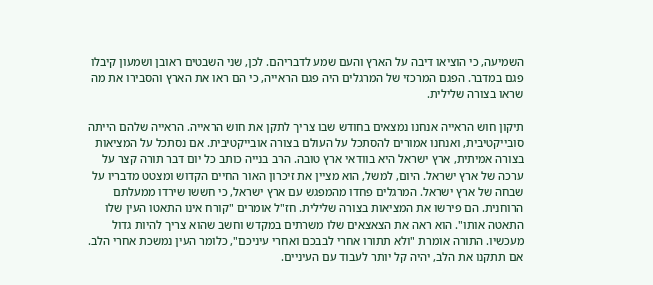השמיעה, כי הוציאו דיבה על הארץ והעם שמע לדבריהם. לכן, שני השבטים ראובן ושמעון קיבלו פגם במדבר. הפגם המרכזי של המרגלים היה פגם הראייה, כי הם ראו את הארץ והסבירו את מה שראו בצורה שלילית.

תיקון חוש הראייה אנחנו נמצאים בחודש שבו צריך לתקן את חוש הראייה. הראייה שלהם הייתה סובייקטיבית, ואנחנו אמורים להסתכל על העולם בצורה אובייקטיבית. אם נסתכל על המציאות בצורה אמיתית, ארץ ישראל היא בוודאי ארץ טובה. הרב בנייה כותב כל יום דבר תורה קצר על ערכה של ארץ ישראל. היום, למשל, הוא מציין את זיכרון האור החיים הקדוש ומצטט מדבריו על שבחה של ארץ ישראל. המרגלים פחדו מהמפגש עם ארץ ישראל, כי חששו שירדו ממעלתם הרוחנית. הם פירשו את המציאות בצורה שלילית. חז"ל אומרים "קורח אינו התאטו העין שלו התאטה אותו". הוא ראה את הצאצאים שלו משרתים במקדש וחשב שהוא צריך להיות גדול מעכשיו. התורה אומרת "ולא תתורו אחרי לבבכם ואחרי עיניכם", כלומר העין נמשכת אחרי הלב. אם תתקנו את הלב, יהיה קל יותר לעבוד עם העיניים.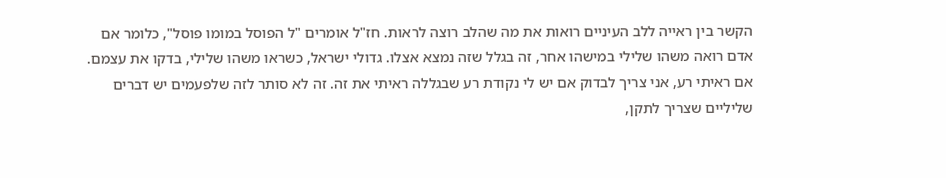הקשר בין ראייה ללב העיניים רואות את מה שהלב רוצה לראות. חז"ל אומרים "ל הפוסל במומו פוסל", כלומר אם אדם רואה משהו שלילי במישהו אחר, זה בגלל שזה נמצא אצלו. גדולי ישראל, כשראו משהו שלילי, בדקו את עצמם. אם ראיתי רע, אני צריך לבדוק אם יש לי נקודת רע שבגללה ראיתי את זה. זה לא סותר לזה שלפעמים יש דברים שליליים שצריך לתקן,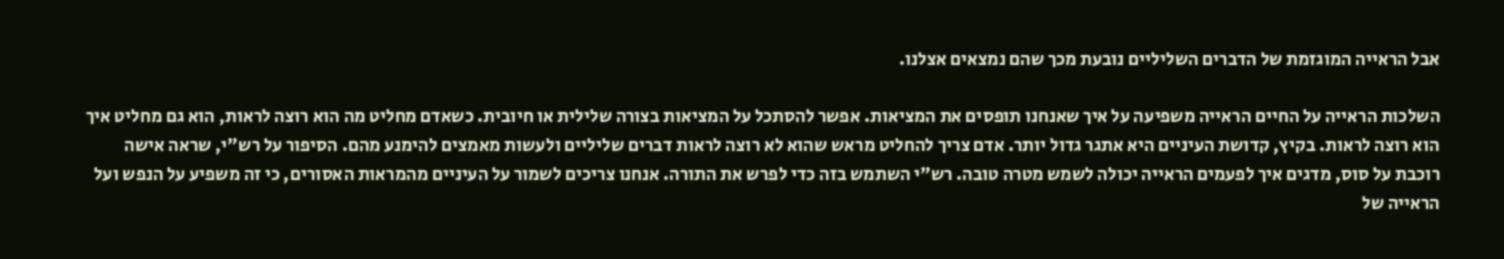אבל הראייה המוגזמת של הדברים השליליים נובעת מכך שהם נמצאים אצלנו.

השלכות הראייה על החיים הראייה משפיעה על איך שאנחנו תופסים את המציאות. אפשר להסתכל על המציאות בצורה שלילית או חיובית. כשאדם מחליט מה הוא רוצה לראות, הוא גם מחליט איך הוא רוצה לראות. בקיץ, קדושת העיניים היא אתגר גדול יותר. אדם צריך להחליט מראש שהוא לא רוצה לראות דברים שליליים ולעשות מאמצים להימנע מהם. הסיפור על רש"י, שראה אישה רוכבת על סוס, מדגים איך לפעמים הראייה יכולה לשמש מטרה טובה. רש"י השתמש בזה כדי לפרש את התורה. אנחנו צריכים לשמור על העיניים מהמראות האסורים, כי זה משפיע על הנפש ועל הראייה של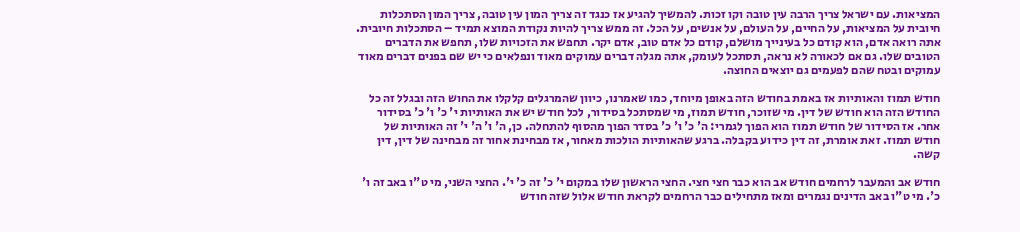המציאות. עם ישראל צריך הרבה עין טובה וקו זכות. להמשיך להגיע אז כנגד זה צריך המון עין טובה, צריך המון הסתכלות חיובית על המציאות, על החיים, על העולם, על אנשים, על הכל. זה ממש צריך להיות נקודת המוצא תמיד – הסתכלות חיובית. אתה רואה אדם, הוא קודם כל בעינייך מושלם, קודם כל אדם טוב, אדם יקר. תחפש את הזכויות שלו, תחפש את הדברים הטובים שלו. גם אם לכאורה לא נראה, תסתכל לעומק, אתה מגלה דברים עמוקים מאוד ונפלאים כי יש שם בפנים דברים מאוד עמוקים ובטח שהם לפעמים גם יוצאים החוצה.

חודש תמוז והאותיות אז באמת בחודש הזה באופן מיוחד, כמו שאמרנו, כיוון שהמרגלים קלקלו את החוש הזה ובגלל זה כל החודש הזה הוא חודש של דין. מי שזוכר, חודש תמוז, מי שמסתכל בסידור, לכל חודש יש את האותיות י' כ' ו' כ' בסידור אחר. אז הסידור של חודש תמוז הוא הפוך לגמרי: ה' כ' ו' כ' בסדר הפוך מהסוף להתחלה. כן, ה' ו' ה' י' זה האותיות של חודש תמוז. זאת אומרת, זה דין כידוע בקבלה. ברגע שהאותיות הולכות מאחור, אז מבחינת אחור זה מבחינה של דין, דין קשה.

חודש אב והמעבר לרחמים חודש אב הוא כבר חצי חצי. החצי הראשון שלו במקום י' כ' זה כ' י'. החצי השני, מי ט"ו באב זה ו' כ'. מי ט"ו באב הדינים נגמרים ומאז מתחילים כבר הרחמים לקראת חודש אלול שזה חודש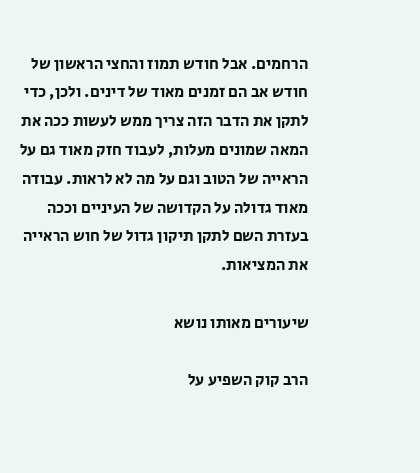הרחמים. אבל חודש תמוז והחצי הראשון של חודש אב הם זמנים מאוד של דינים. ולכן, כדי לתקן את הדבר הזה צריך ממש לעשות ככה את המאה שמונים מעלות, לעבוד חזק מאוד גם על הראייה של הטוב וגם על מה לא לראות. עבודה מאוד גדולה על הקדושה של העיניים וככה בעזרת השם לתקן תיקון גדול של חוש הראייה את המציאות.

שיעורים מאותו נושא

הרב קוק השפיע על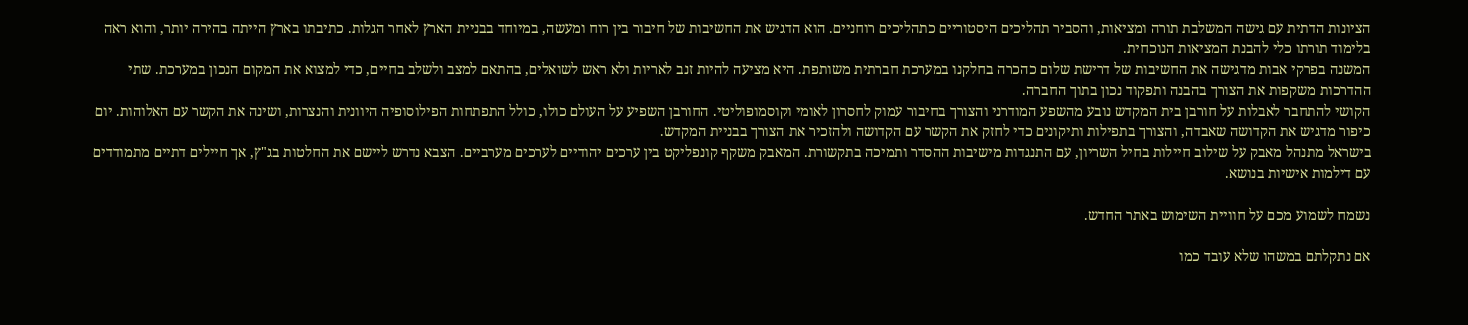הציונות הדתית עם גישה המשלבת תורה ומציאות, והסביר תהליכים היסטוריים כתהליכים רוחניים. הוא הדגיש את החשיבות של חיבור בין רוח ומעשה, במיוחד בבניית הארץ לאחר הגלות. כתיבתו בארץ הייתה בהירה יותר, והוא ראה בלימוד תורתו כלי להבנת המציאות הנוכחית.
המשנה בפרקי אבות מדגישה את החשיבות של דרישת שלום כהכרה בחלקנו במערכת חברתית משותפת. היא מציעה להיות זנב לאריות ולא ראש לשואלים, בהתאם למצב ולשלב בחיים, כדי למצוא את המקום הנכון במערכת. שתי ההדרכות משקפות את הצורך בהבנה ותפקוד נכון בתוך החברה.
הקושי להתחבר לאבלות על חורבן בית המקדש נובע מהשפע המודרני והצורך בחיבור עמוק לחסרון לאומי וקוסמופוליטי. החורבן השפיע על העולם כולו, כולל התפתחות הפילוסופיה היוונית והנצרות, ושינה את הקשר עם האלוהות. יום כיפור מדגיש את הקדושה שאבדה, והצורך בתפילות ותיקונים כדי לחזק את הקשר עם הקדושה ולהזכיר את הצורך בבניית המקדש.
בישראל מתנהל מאבק על שילוב חיילות בחיל השריון, עם התנגדות מישיבות ההסדר ותמיכה בתקשורת. המאבק משקף קונפליקט בין ערכים יהודיים לערכים מערביים. הצבא נדרש ליישם את החלטות בג"ץ, אך חיילים דתיים מתמודדים עם דילמות אישיות בנושא.

נשמח לשמוע מכם על חוויית השימוש באתר החדש.

אם נתקלתם במשהו שלא עובד כמו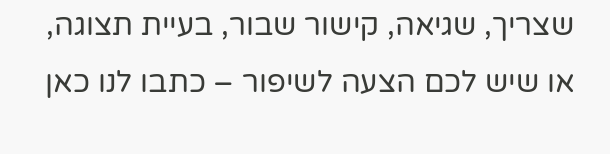שצריך, שגיאה, קישור שבור, בעיית תצוגה, או שיש לכם הצעה לשיפור – כתבו לנו כאן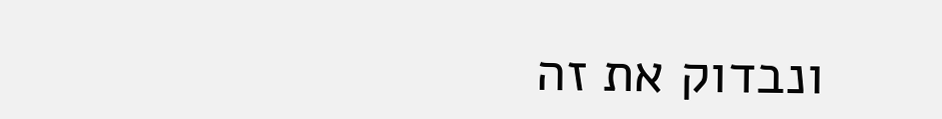ונבדוק את זה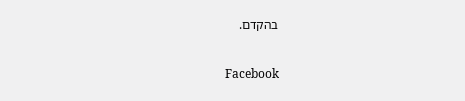בהקדם.

Facebook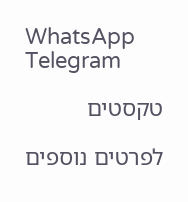WhatsApp
Telegram

טקסטים

לפרטים נוספים